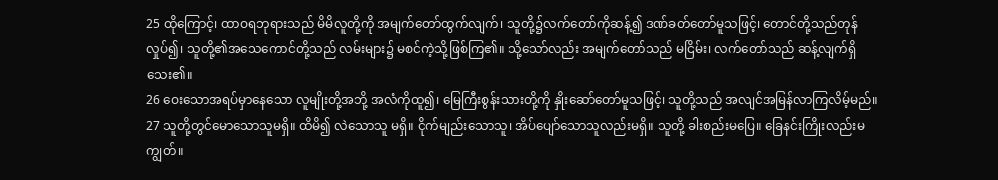25 ထိုကြောင့်၊ ထာဝရဘုရားသည် မိမိလူတို့ကို အမျက်တော်ထွက်လျက်၊ သူတို့၌လက်တော်ကိုဆန့်၍ ဒဏ်ခတ်တော်မူသဖြင့်၊ တောင်တို့သည်တုန်လှုပ်၍၊ သူတို့၏အသေကောင်တို့သည် လမ်းများ၌ မစင်ကဲ့သို့ဖြစ်ကြ၏။ သို့သော်လည်း အမျက်တော်သည် မငြိမ်း၊ လက်တော်သည် ဆန့်လျက်ရှိသေး၏။
26 ဝေးသောအရပ်မှာနေသော လူမျိုးတို့အဘို့ အလံကိုထူ၍၊ မြေကြီးစွန်းသားတို့ကို နှိုးဆော်တော်မူသဖြင့်၊ သူတို့သည် အလျင်အမြန်လာကြလိမ့်မည်။
27 သူတို့တွင်မောသောသူမရှိ။ ထိမိ၍ လဲသောသူ မရှိ။ ငိုက်မျည်းသောသူ၊ အိပ်ပျော်သောသူလည်းမရှိ။ သူတို့ ခါးစည်းမပြေ။ ခြေနင်းကြိုးလည်းမကျွတ်။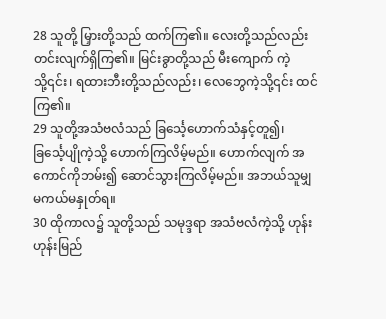28 သူတို့ မြှားတို့သည် ထက်ကြ၏။ လေးတို့သည်လည်း တင်းလျက်ရှိကြ၏။ မြင်းခွာတို့သည် မီးကျောက် ကဲ့သို့၎င်း၊ ရထားဘီးတို့သည်လည်း၊ လေဘွေကဲ့သို့၎င်း ထင်ကြ၏။
29 သူတို့အသံဗလံသည် ခြင်္သေ့ဟောက်သံနှင့်တူ၍၊ ခြင်္သေ့ပျိုကဲ့သို့ ဟောက်ကြလိမ့်မည်။ ဟောက်လျက် အကောင်ကိုဘမ်း၍ ဆောင်သွားကြလိမ့်မည်။ အဘယ်သူမျှ မကယ်မနှုတ်ရ။
30 ထိုကာလ၌ သူတို့သည် သမုဒ္ဒရာ အသံဗလံကဲ့သို့ ဟုန်းဟုန်းမြည်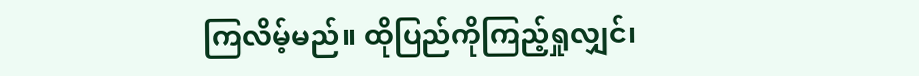ကြလိမ့်မည်။ ထိုပြည်ကိုကြည့်ရှုလျှင်၊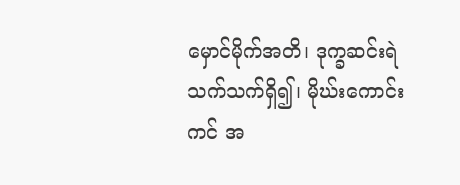မှောင်မိုက်အတိ၊ ဒုက္ခဆင်းရဲသက်သက်ရှိ၍၊ မိုဃ်းကောင်းကင် အ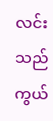လင်းသည် ကွယ်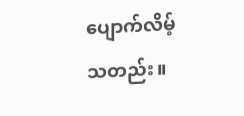ပျောက်လိမ့်သတည်း။